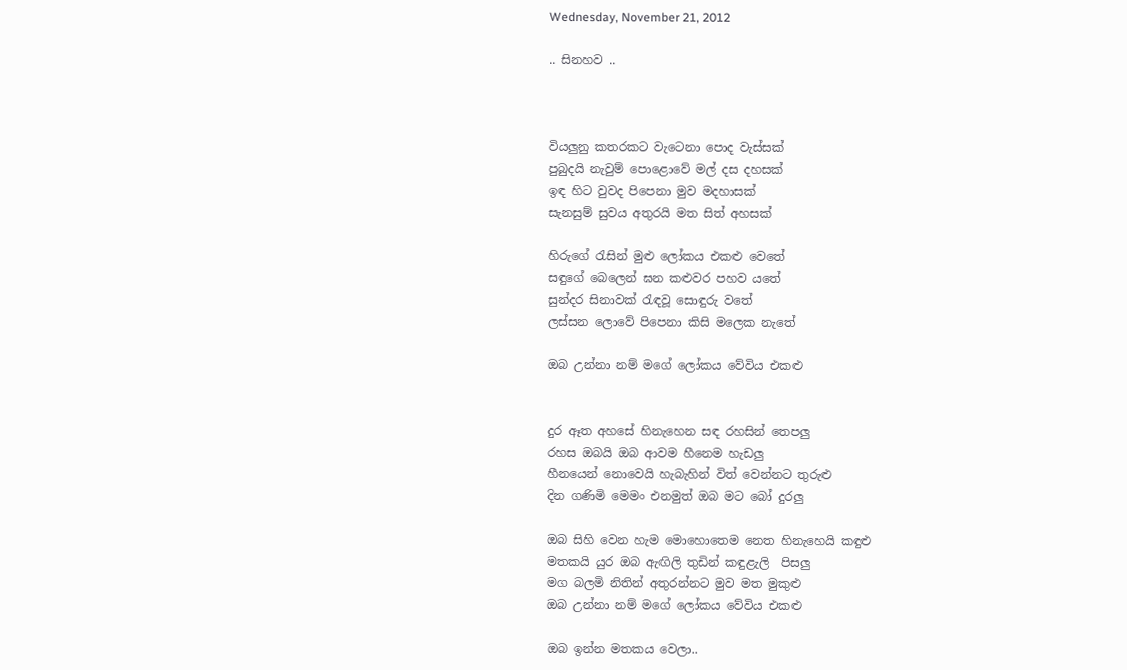Wednesday, November 21, 2012

.. සිනහව ..



වියලුනු කතරකට වැටෙනා පොද වැස්සක්
පුබුදයි නැවුම් පොළොවේ මල් දස දහසක්
ඉඳ හිට වුවද පිපෙනා මුව මදහාසක්
සැනසුම් සුවය අතුරයි මත සිත් අහසක්

හිරුගේ රැසින් මුළු ලෝකය එකළු වෙතේ
සඳුගේ බෙලෙන් ඝන කළුවර පහව යතේ
සුන්දර සිනාවක් රැඳවූ සොඳුරු වතේ
ලස්සන ලොවේ පිපෙනා කිසි මලෙක නැතේ

ඔබ උන්නා නම් මගේ ලෝකය වේවිය එකළු


දුර ඈත අහසේ හිනැහෙන සඳ රහසින් තෙපලු
රහස ඔබයි ඔබ ආවම හීනෙම හැඩලු
හීනයෙන් නොවෙයි හැබැහින් විත් වෙන්නට තුරුළු
දින ගණිමි මෙමං එනමුත් ඔබ මට බෝ දුරලු

ඔබ සිහි වෙන හැම මොහොතෙම නෙත හිනැහෙයි කඳුළු
මතකයි යුර ඔබ ඇඟිලි තුඩින් කඳුළැලි  පිසලු
මග බලමි නිතින් අතුරන්නට මුව මත මුකුළු
ඔබ උන්නා නම් මගේ ලෝකය වේවිය එකළු

ඔබ ඉන්න මතකය වෙලා..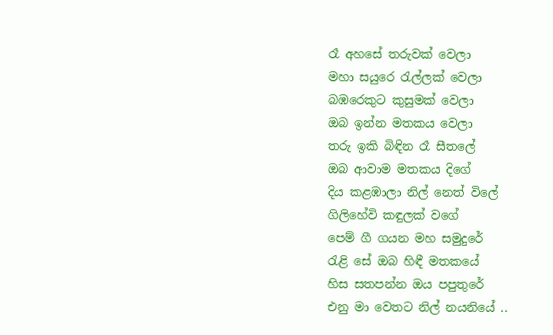රෑ අහසේ තරුවක් වෙලා
මහා සයුරෙ රැල්ලක් වෙලා
බඹරෙකුට කුසුමක් වෙලා
ඔබ ඉන්න මතකය වෙලා
තරු ඉකි බිඳින රෑ සීතලේ
ඔබ ආවාම මතකය දිගේ
දිය කළඹාලා නිල් නෙත් විලේ
ගිලිහේවි කඳුලක් වගේ
පෙම් ගී ගයන මහ සමුදුරේ
රැළි සේ ඔබ හිඳී මතකයේ
හිස සතපන්න ඔය පපුතුරේ
එනු මා වෙතට නිල් නයනියේ ..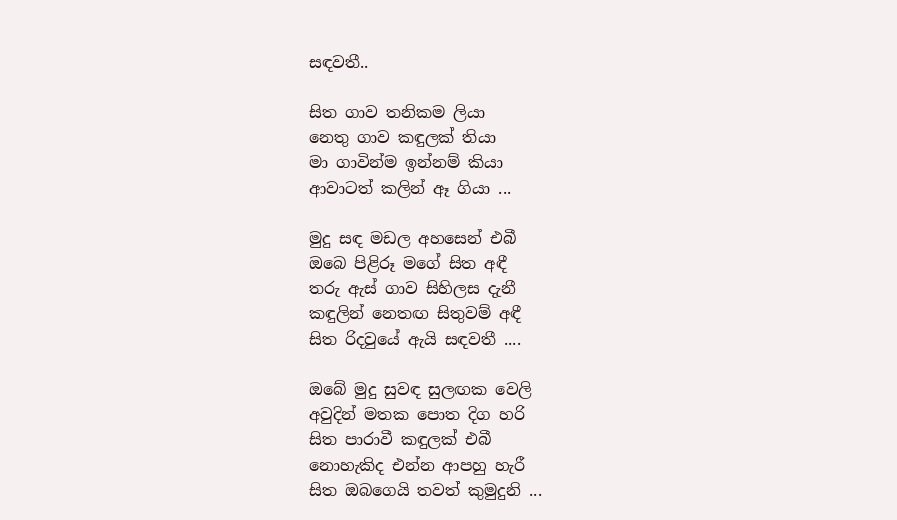සඳවතී..

සිත ගාව තනිකම ලියා
නෙතු ගාව කඳුලක් තියා
මා ගාවින්ම ඉන්නම් කියා
ආවාටත් කලින් ඈ ගියා ...

මුදු සඳ මඩල අහසෙන් එබී
ඔබෙ පිළිරූ මගේ සිත අඳී
තරු ඇස් ගාව සිහිලස දැනී
කඳුලින් නෙතඟ සිතුවම් අඳී
සිත රිදවුයේ ඇයි සඳවතී ....

ඔබේ මුදු සුවඳ සුලඟක වෙලි
අවුදින් මතක පොත දිග හරි
සිත පාරාවී කඳුලක් එබී
නොහැකිද එන්න ආපහු හැරී
සිත ඔබගෙයි තවත් කුමුදුනි ...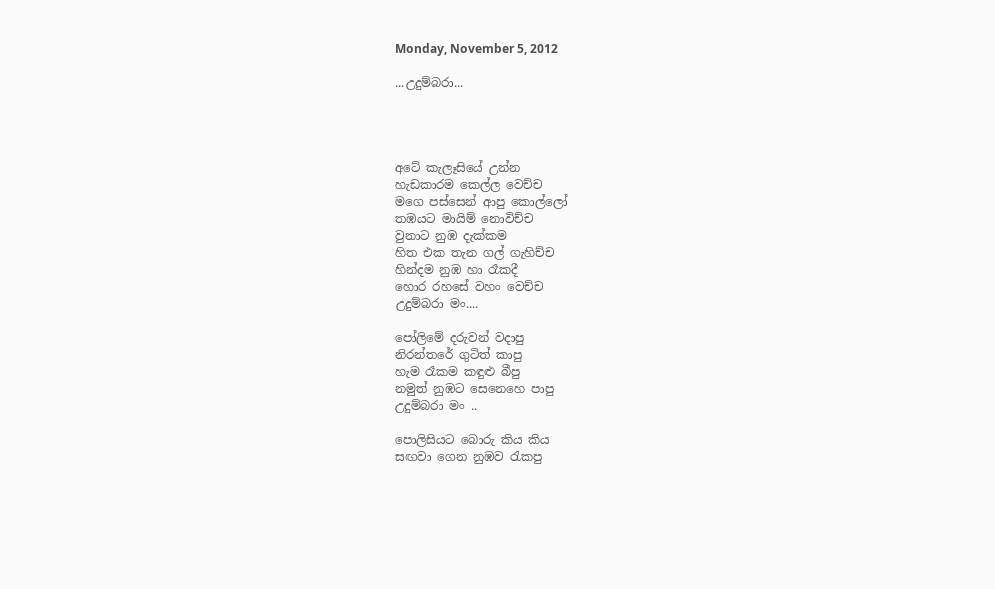Monday, November 5, 2012

...උදුම්බරා...




අටේ කැලෑසියේ උන්න
හැඩකාරම කෙල්ල වෙච්ච
මගෙ පස්සෙන් ආපු කොල්ලෝ
තඹයට මායිම් නොවිච්ච
වුනාට නුඹ දැක්කම
හිත එක තැන ගල් ගැහිච්ච
හින්දම නුඹ හා රෑකදී
හොර රහසේ වහං වෙච්ච
උදුම්බරා මං....

පෝලිමේ දරුවන් වදාපු
නිරන්තරේ ගුටිත් කාපු
හැම රෑකම කඳුළු බීපු
නමුත් නුඹට සෙනෙහෙ පාපු
උදුම්බරා මං ..

පොලිසියට බොරු කිය කිය
සඟවා ගෙන නුඹව රැකපු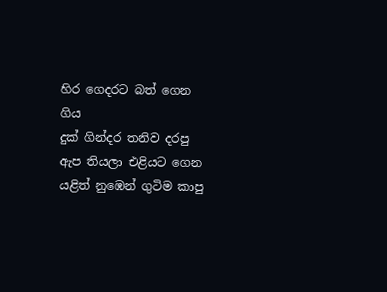හිර ගෙදරට බත් ගෙන ගිය
දුක් ගින්දර තනිව දරපු
ඇප තියලා එළියට ගෙන
යළිත් නුඹෙන් ගුටිම කාපු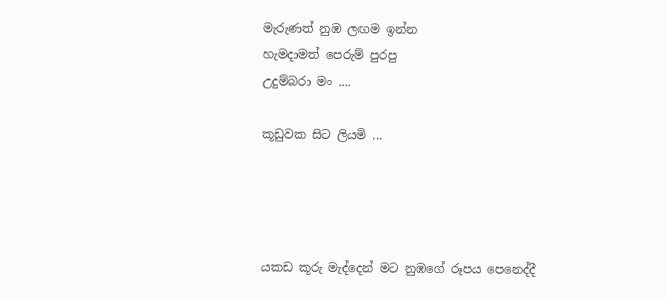මැරුණත් නුඹ ලඟම ඉන්න
හැමදාමත් පෙරුම් පුරපු
උදුම්බරා මං ....

කූඩුවක සිට ලියමි ...




යකඩ කූරු මැද්දෙන් මට නුඹගේ රූපය පෙනෙද්දී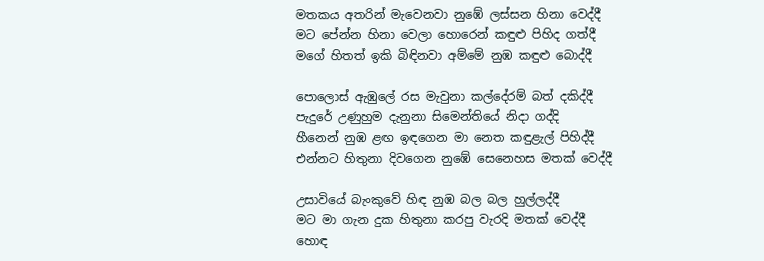මතකය අතරින් මැවෙනවා නුඹේ ලස්සන හිනා වෙද්දී
මට පේන්න හිනා වෙලා හොරෙන් කඳුළු පිහිද ගත්දී
මගේ හිතත් ඉකි බිඳිනවා අම්මේ නුඹ කඳුළු බොද්දී

පොලොස් ඇඹුලේ රස මැවුනා කල්දේරම් බත් දකිද්දී
පැදුරේ උණුහුම දැනුනා සිමෙන්තියේ නිදා ගද්දි
හීනෙන් නුඹ ළඟ ඉඳගෙන මා නෙත කඳුළැල් පිහිද්දී
එන්නට හිතුනා දිවගෙන නුඹේ සෙනෙහස මතක් වෙද්දී

උසාවියේ බැංකුවේ හිඳ නුඹ බල බල හුල්ලද්දී
මට මා ගැන දුක හිතුනා කරපු වැරදි මතක් වෙද්දී
හොඳ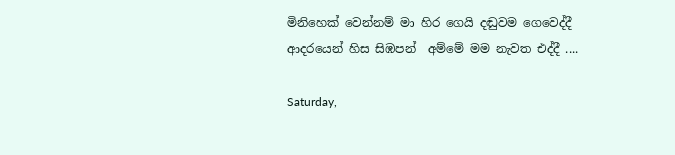මිනිහෙක් වෙන්නම් මා හිර ගෙයි දඬුවම ගෙවෙද්දී
ආදරයෙන් හිස සිඹපන්  අම්මේ මම නැවත එද්දී ....

Saturday,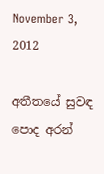November 3, 2012

අතීතයේ සුවඳ පොද අරන්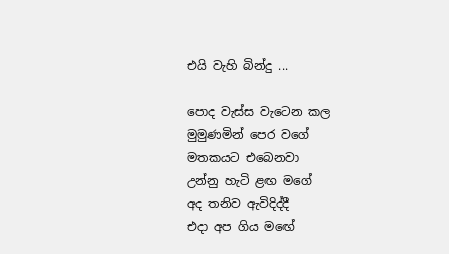එයි වැහි බින්දු ...

පොද වැස්ස වැටෙන කල
මුමුණමින් පෙර වගේ
මතකයට එබෙනවා
උන්නු හැටි ළඟ මගේ
අද තනිව ඇවිදිද්දී
එදා අප ගිය මඟේ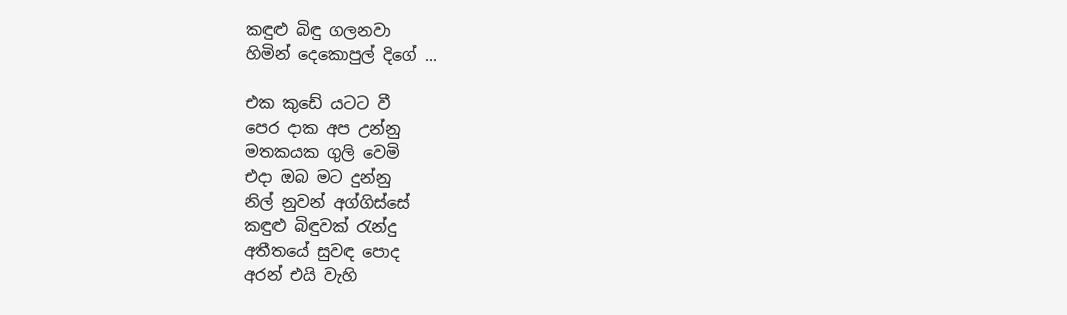කඳුළු බිඳු ගලනවා
හිමින් දෙකොපුල් දිගේ ...

එක කුඩේ යටට වී
පෙර දාක අප උන්නු
මතකයක ගුලි වෙමි
එදා ඔබ මට දුන්නු
නිල් නුවන් අග්ගිස්සේ
කඳුළු බිඳුවක් රැන්දු
අතීතයේ සුවඳ පොද
අරන් එයි වැහි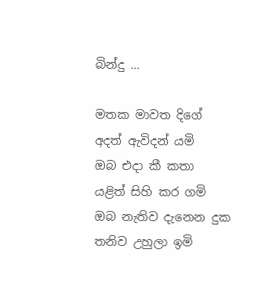බින්දු ...

මතක මාවත දිගේ
අදත් ඇවිදන් යමි
ඔබ එදා කී කතා
යළිත් සිහි කර ගමි
ඔබ නැතිව දැනෙන දුක
තනිව උහුලා ඉමි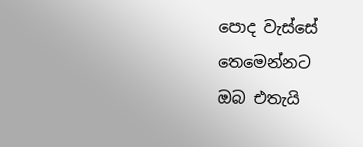පොද වැස්සේ තෙමෙන්නට
ඔබ එතැයි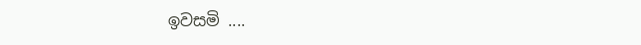ඉවසමි ....